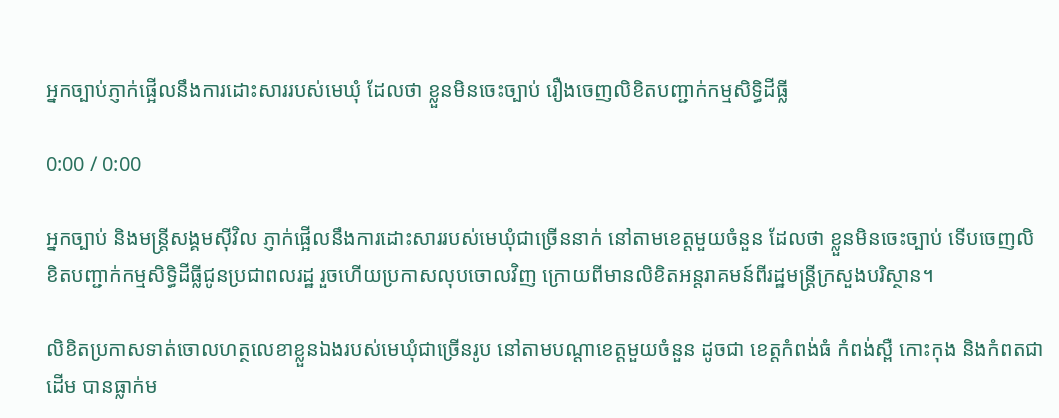អ្នកច្បាប់ភ្ញាក់ផ្អើលនឹងការដោះសាររបស់មេឃុំ ដែលថា ខ្លួនមិនចេះច្បាប់ រឿងចេញលិខិតបញ្ជាក់កម្មសិទ្ធិដីធ្លី

0:00 / 0:00

អ្នកច្បាប់ និងមន្រ្តីសង្គមស៊ីវិល ភ្ញាក់ផ្អើលនឹងការដោះសាររបស់មេឃុំជាច្រើននាក់ នៅតាមខេត្តមួយចំនួន ដែលថា ខ្លួនមិនចេះច្បាប់ ទើបចេញលិខិតបញ្ជាក់កម្មសិទ្ធិដីធ្លីជូនប្រជាពលរដ្ឋ រួចហើយប្រកាសលុបចោលវិញ ក្រោយពីមានលិខិតអន្តរាគមន៍ពីរដ្ឋមន្រ្តីក្រសួងបរិស្ថាន។

លិខិតប្រកាសទាត់ចោលហត្ថលេខាខ្លួនឯងរបស់មេឃុំជាច្រើនរូប នៅតាមបណ្តាខេត្តមួយចំនួន ដូចជា ខេត្តកំពង់ធំ កំពង់ស្ពឺ កោះកុង និងកំពតជាដើម បានធ្លាក់ម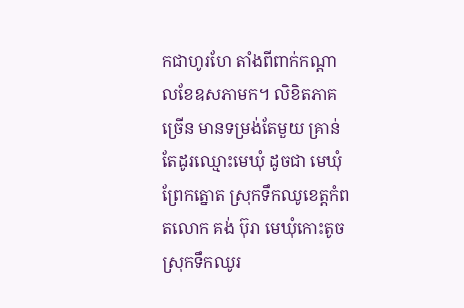កជាហូរហែ តាំងពីពាក់កណ្តាលខែឧសភាមក។ លិខិតភាគច្រើន មានទម្រង់តែមួយ គ្រាន់តែដូរឈ្មោះមេឃុំ ដូចជា មេឃុំព្រែកត្នោត ស្រុកទឹកឈូខេត្តកំពតលោក គង់ ប៊ុរា មេឃុំកោះតូច ស្រុកទឹកឈូរ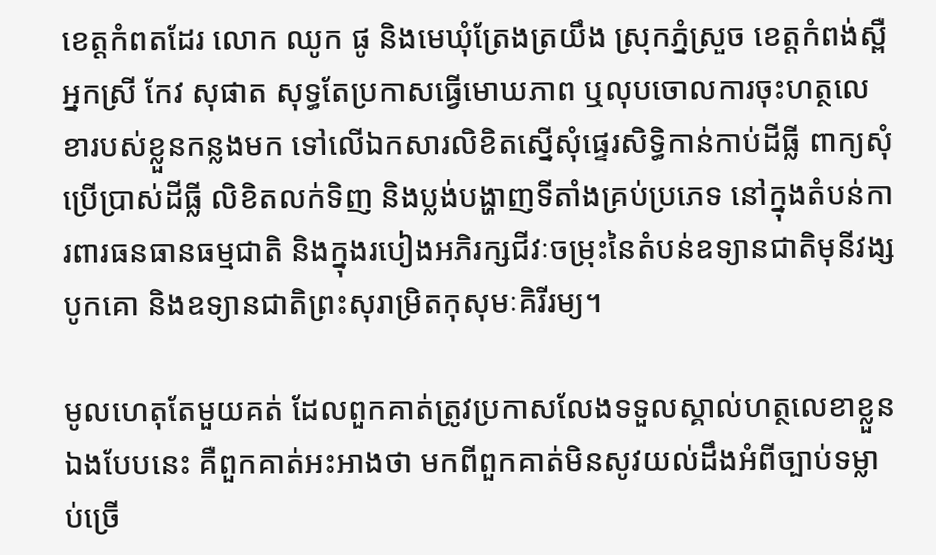ខេត្តកំពតដែរ លោក ឈូក ផូ និងមេឃុំត្រែងត្រយឹង ស្រុកភ្នំស្រួច ខេត្តកំពង់ស្ពឺអ្នកស្រី កែវ សុផាត សុទ្ធតែប្រកាសធ្វើមោឃភាព ឬលុបចោលការចុះហត្ថលេខារបស់ខ្លួនកន្លងមក ទៅលើឯកសារលិខិតស្នើសុំផ្ទេរសិទ្ធិកាន់កាប់ដីធ្លី ពាក្យសុំប្រើប្រាស់ដីធ្លី លិខិតលក់ទិញ និងប្លង់បង្ហាញទីតាំងគ្រប់ប្រភេទ នៅក្នុងតំបន់ការពារធនធានធម្មជាតិ និងក្នុងរបៀងអភិរក្សជីវៈចម្រុះនៃតំបន់ឧទ្យានជាតិមុនីវង្សបូកគោ និងឧទ្យានជាតិព្រះសុរាម្រិតកុសុមៈគិរីរម្យ។

មូលហេតុតែមួយគត់ ដែលពួកគាត់ត្រូវប្រកាសលែងទទួលស្គាល់ហត្ថលេខាខ្លួនឯងបែបនេះ គឺពួកគាត់អះអាងថា មកពីពួកគាត់មិនសូវយល់ដឹងអំពីច្បាប់ទម្លាប់ច្រើ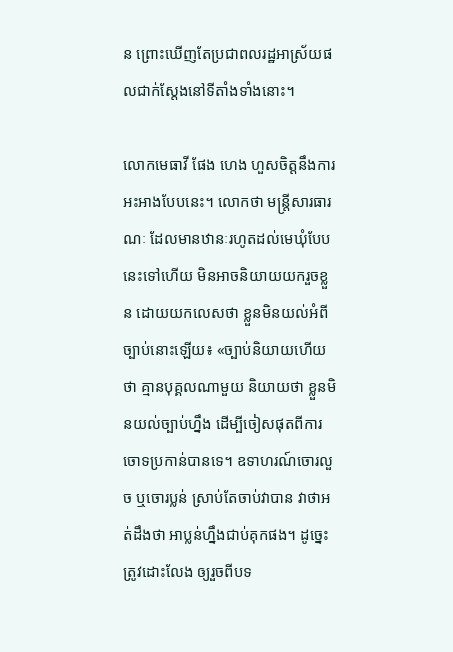ន ព្រោះឃើញតែប្រជាពលរដ្ឋអាស្រ័យផលជាក់ស្តែងនៅទីតាំងទាំងនោះ។

លោកមេធាវី ផែង ហេង ហួសចិត្តនឹងការអះអាងបែបនេះ។ លោកថា មន្រ្តីសារធារណៈ ដែលមានឋានៈរហូតដល់មេឃុំបែបនេះទៅហើយ មិនអាចនិយាយយករួចខ្លួន ដោយយកលេសថា ខ្លួនមិនយល់អំពីច្បាប់នោះឡើយ៖ «ច្បាប់និយាយហើយថា គ្មានបុគ្គលណាមួយ និយាយថា ខ្លួនមិនយល់ច្បាប់ហ្នឹង ដើម្បីចៀសផុតពីការចោទប្រកាន់បានទេ។ ឧទាហរណ៍ចោរលួច ឬចោរប្លន់ ស្រាប់តែចាប់វាបាន វាថាអត់ដឹងថា អាប្លន់ហ្នឹងជាប់គុកផង។ ដូច្នេះត្រូវដោះលែង ឲ្យរួចពីបទ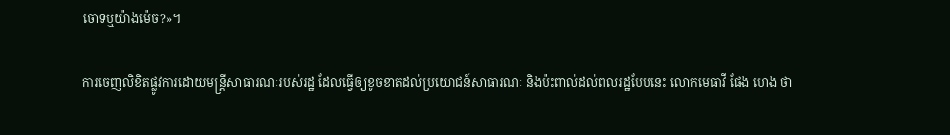ចោទឬយ៉ាងម៉េច?»។

ការចេញលិខិតផ្លូវការដោយមន្រ្តីសាធារណៈរបស់រដ្ឋ ដែលធ្វើឲ្យខូចខាតដល់ប្រយោជន៍សាធារណៈ និងប៉ះពាល់ដល់ពលរដ្ឋបែបនេះ លោកមេធាវី ផែង ហេង ថា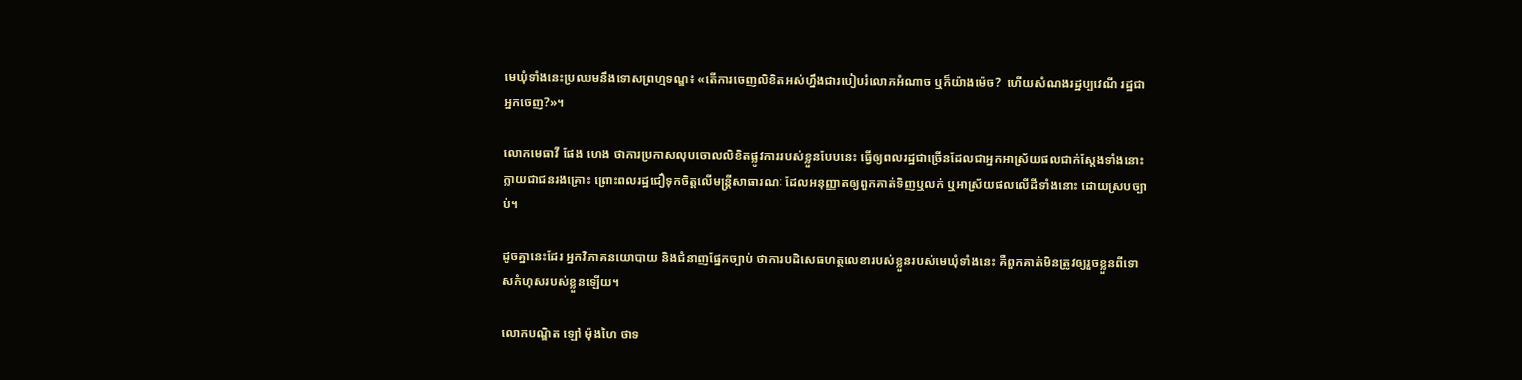មេឃុំទាំងនេះប្រឈមនឹងទោសព្រហ្មទណ្ឌ៖ «តើការចេញលិខិតអស់ហ្នឹងជារបៀបរំលោភអំណាច ឬក៏យ៉ាងម៉េច?  ហើយសំណងរដ្ឋប្បវេណី រដ្ឋជាអ្នកចេញ?»។

លោកមេធាវី ផែង ហេង ថាការប្រកាសលុបចោលលិខិតផ្លូវការរបស់ខ្លួនបែបនេះ ធ្វើឲ្យពលរដ្ឋជាច្រើនដែលជាអ្នកអាស្រ័យផលជាក់ស្តែងទាំងនោះ ក្លាយជាជនរងគ្រោះ ព្រោះពលរដ្ឋជឿទុកចិត្តលើមន្រ្តីសាធារណៈ ដែលអនុញ្ញាតឲ្យពួកគាត់ទិញឬលក់ ឬអាស្រ័យផលលើដីទាំងនោះ ដោយស្របច្បាប់។

ដូចគ្នានេះដែរ អ្នកវិភាគនយោបាយ និងជំនាញផ្នែកច្បាប់ ថាការបដិសេធហត្ថលេខារបស់ខ្លួនរបស់មេឃុំទាំងនេះ គឺពួកគាត់មិនត្រូវឲ្យរួចខ្លួនពីទោសកំហុសរបស់ខ្លួនឡើយ។

លោកបណ្ឌិត ឡៅ ម៉ុងហៃ ថាទ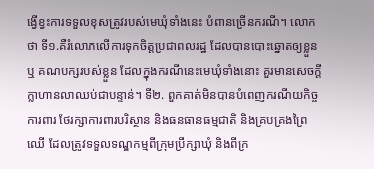ង្វើខ្វះការទទួលខុសត្រូវរបស់មេឃុំទាំងនេះ បំពានច្រើនករណី។ លោកថា ទី១.គឺរំលោភលើការទុកចិត្តប្រជាពលរដ្ឋ ដែលបានបោះឆ្នោតឲ្យខ្លួន ឬ គណបក្សរបស់ខ្លួន ដែលក្នុងករណីនេះមេឃុំទាំងនោះ គួរមានសេចក្ដីក្លាហានលាឈប់ជាបន្ទាន់។ ទី២. ពួកគាត់មិនបានបំពេញករណីយកិច្ចការពារ ថែរក្សាការពារបរិស្ថាន និងធនធានធម្មជាតិ និងគ្របគ្រងព្រៃឈើ ដែលត្រូវទទួលទណ្ឌកម្មពីក្រុមប្រឹក្សាឃុំ និងពីក្រ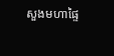សួងមហាផ្ទៃ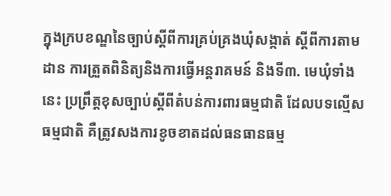ក្នុងក្របខណ្ឌនៃច្បាប់ស្តីពីការគ្រប់គ្រងឃុំសង្កាត់ ស្តីពីការតាមដាន ការត្រួតពិនិត្យនិងការធ្វើអន្តរាគមន៍ និងទី៣. មេឃុំទាំងនេះ ប្រព្រឹត្តខុសច្បាប់ស្តីពីតំបន់ការពារធម្មជាតិ ដែលបទល្មើសធម្មជាតិ គឺត្រូវសងការខូចខាតដល់ធនធានធម្ម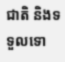ជាតិ និងទទួលទោ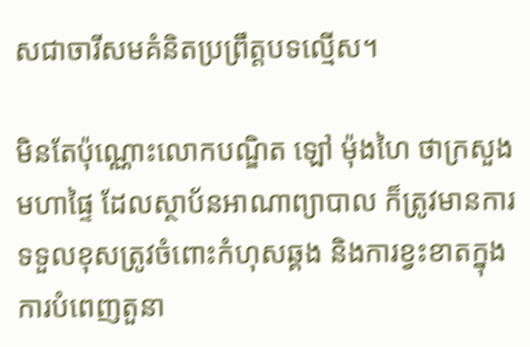សជាចារីសមគំនិតប្រព្រឹត្តបទល្មើស។

មិនតែប៉ុណ្ណោះលោកបណ្ឌិត ឡៅ ម៉ុងហៃ ថាក្រសួងមហាផ្ទៃ ដែលស្ថាប័នអាណាព្យាបាល ក៏ត្រូវមានការទទួលខុសត្រូវចំពោះកំហុសឆ្គង និងការខ្វះខាតក្នុងការបំពេញតួនា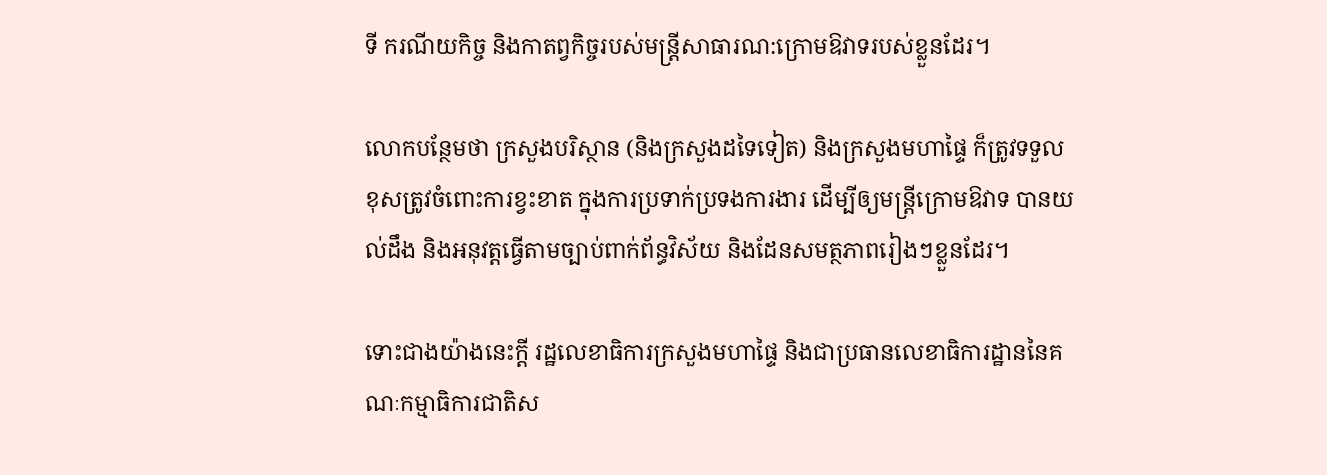ទី ករណីយកិច្ច និងកាតព្វកិច្ចរបស់មន្ត្រីសាធារណ:ក្រោមឱវាទរបស់ខ្លួនដែរ។

លោកបន្ថែមថា ក្រសួងបរិស្ថាន (និងក្រសួងដទៃទៀត) និងក្រសួងមហាផ្ទៃ ក៏ត្រូវទទួលខុសត្រូវចំពោះការខ្វះខាត ក្នុងការប្រទាក់ប្រទងការងារ ដើម្បីឲ្យមន្ត្រីក្រោមឱវាទ បានយល់ដឹង និងអនុវត្តធ្វើតាមច្បាប់ពាក់ព័ន្ធវិស័យ និងដែនសមត្ថភាពរៀងៗខ្លួនដែរ។

ទោះជាងយ៉ាងនេះក្តី រដ្ឋលេខាធិការក្រសួងមហាផ្ទៃ និងជាប្រធានលេខាធិការដ្ឋាននៃគណៈកម្មាធិការជាតិស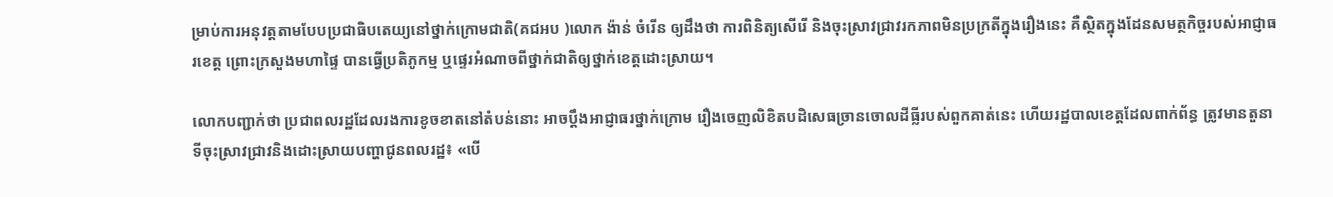ម្រាប់ការអនុវត្តតាមបែបប្រជាធិបតេយ្យនៅថ្នាក់ក្រោមជាតិ(គជអប )លោក ង៉ាន់ ចំរើន ឲ្យដឹងថា ការពិនិត្យសើរើ និងចុះស្រាវជ្រាវរកភាពមិនប្រក្រតីក្នុងរឿងនេះ គឺស្ថិតក្នុងដែនសមត្ថកិច្ចរបស់អាជ្ញាធរខេត្ត ព្រោះក្រសួងមហាផ្ទៃ បានធ្វើប្រតិភូកម្ម ឬផ្ទេរអំណាចពីថ្នាក់ជាតិឲ្យថ្នាក់ខេត្តដោះស្រាយ។

លោកបញ្ជាក់ថា ប្រជាពលរដ្ឋដែលរងការខូចខាតនៅតំបន់នោះ អាចប្ដឹងអាជ្ញាធរថ្នាក់ក្រោម រឿងចេញលិខិតបដិសេធច្រានចោលដីធ្លីរបស់ពួកគាត់នេះ ហើយរដ្ឋបាលខេត្តដែលពាក់ព័ន្ធ ត្រូវមានតួនាទីចុះស្រាវជ្រាវនិងដោះស្រាយបញ្ហាជូនពលរដ្ឋ៖ «បើ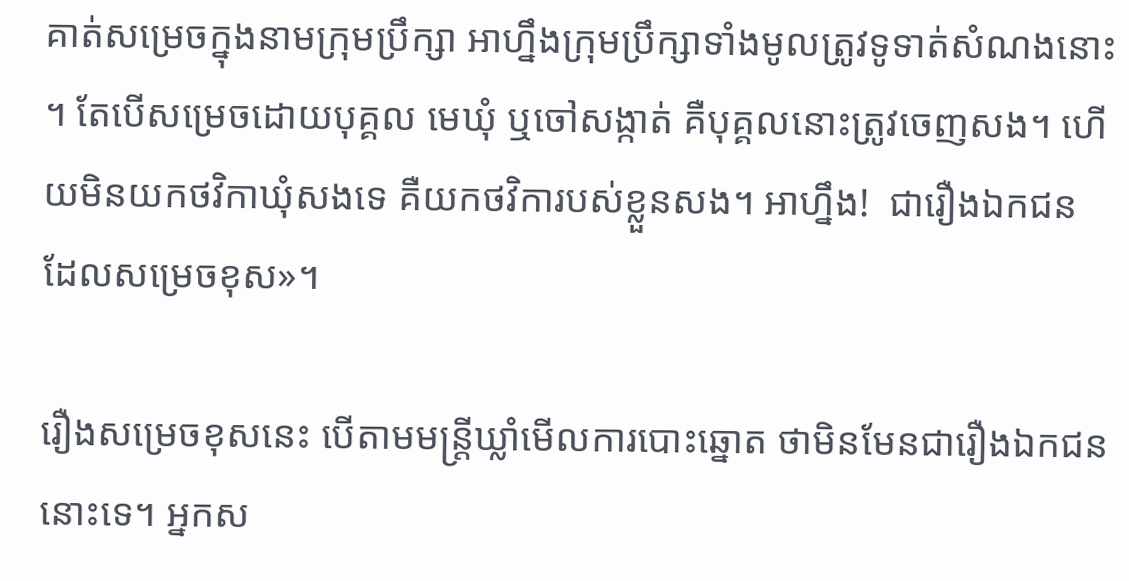គាត់សម្រេចក្នុងនាមក្រុមប្រឹក្សា អាហ្នឹងក្រុមប្រឹក្សាទាំងមូលត្រូវទូទាត់សំណងនោះ។ តែបើសម្រេចដោយបុគ្គល មេឃុំ ឬចៅសង្កាត់ គឺបុគ្គលនោះត្រូវចេញសង។ ហើយមិនយកថវិកាឃុំសងទេ គឺយកថវិការបស់ខ្លួនសង។ អាហ្នឹង!  ជារឿងឯកជន ដែលសម្រេចខុស»។

រឿងសម្រេចខុសនេះ បើតាមមន្រ្តីឃ្លាំមើលការបោះឆ្នោត ថាមិនមែនជារឿងឯកជននោះទេ។ អ្នកស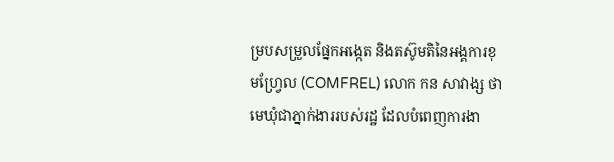ម្របសម្រួលផ្នែកអង្កេត និងតស៊ូមតិនៃអង្គការខុមហ្វ្រែល (COMFREL) លោក កន សាវាង្ស ថាមេឃុំជាភ្នាក់ងាររបស់រដ្ឋ ដែលបំពេញការងា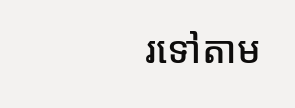រទៅតាម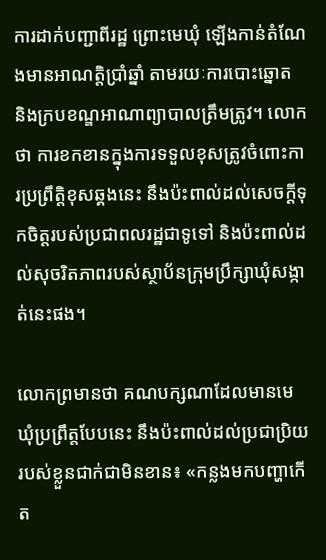ការដាក់បញ្ជាពីរដ្ឋ ព្រោះមេឃុំ ឡើងកាន់តំណែងមានអាណត្តិប្រាំឆ្នាំ តាមរយៈការបោះឆ្នោត និងក្របខណ្ឌអាណាព្យាបាលត្រឹមត្រូវ។ លោកថា ការខកខានក្នុងការទទួលខុសត្រូវចំពោះការប្រព្រឹត្តិខុសឆ្គងនេះ នឹងប៉ះពាល់ដល់សេចក្តីទុកចិត្តរបស់ប្រជាពលរដ្ឋជាទូទៅ និងប៉ះពាល់ដល់សុចរិតភាពរបស់ស្ថាប័នក្រុមប្រឹក្សាឃុំសង្កាត់នេះផង។

លោកព្រមានថា គណបក្សណាដែលមានមេឃុំប្រព្រឹត្តបែបនេះ នឹងប៉ះពាល់ដល់ប្រជាប្រិយរបស់ខ្លួនជាក់ជាមិនខាន៖ «កន្លងមកបញ្ហាកើត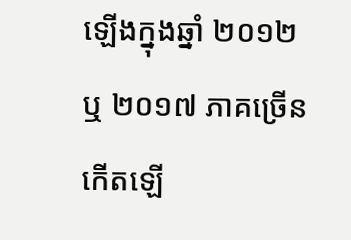ឡើងក្នុងឆ្នាំ ២០១២ ឬ ២០១៧ ភាគច្រើនកើតឡើ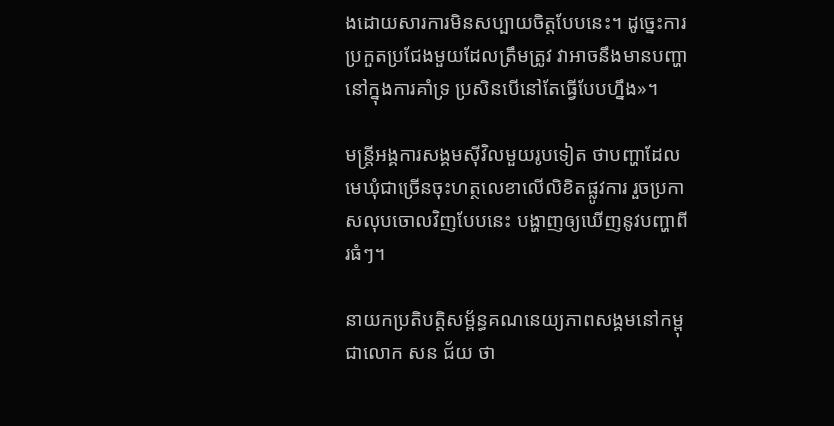ងដោយសារការមិនសប្បាយចិត្តបែបនេះ។ ដូច្នេះការប្រកួតប្រជែងមួយដែលត្រឹមត្រូវ វាអាចនឹងមានបញ្ហានៅក្នុងការគាំទ្រ ប្រសិនបើនៅតែធ្វើបែបហ្នឹង»។

មន្រ្តីអង្គការសង្គមស៊ីវិលមួយរូបទៀត ថាបញ្ហាដែលមេឃុំជាច្រើនចុះហត្ថលេខាលើលិខិតផ្លូវការ រួចប្រកាសលុបចោលវិញបែបនេះ បង្ហាញឲ្យឃើញនូវបញ្ហាពីរធំៗ។

នាយកប្រតិបត្តិសម្ព័ន្ធគណនេយ្យភាពសង្គមនៅកម្ពុជាលោក សន ជ័យ ថា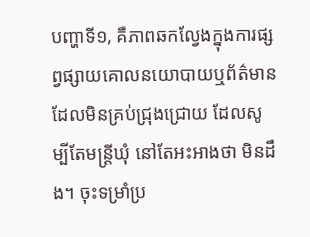បញ្ហាទី១, គឺភាពឆកល្វែងក្នុងការផ្សព្វផ្សាយគោលនយោបាយឬព័ត៌មាន ដែលមិនគ្រប់ជ្រុងជ្រោយ ដែលសូម្បីតែមន្រ្តីឃុំ នៅតែអះអាងថា មិនដឹង។ ចុះទម្រាំប្រ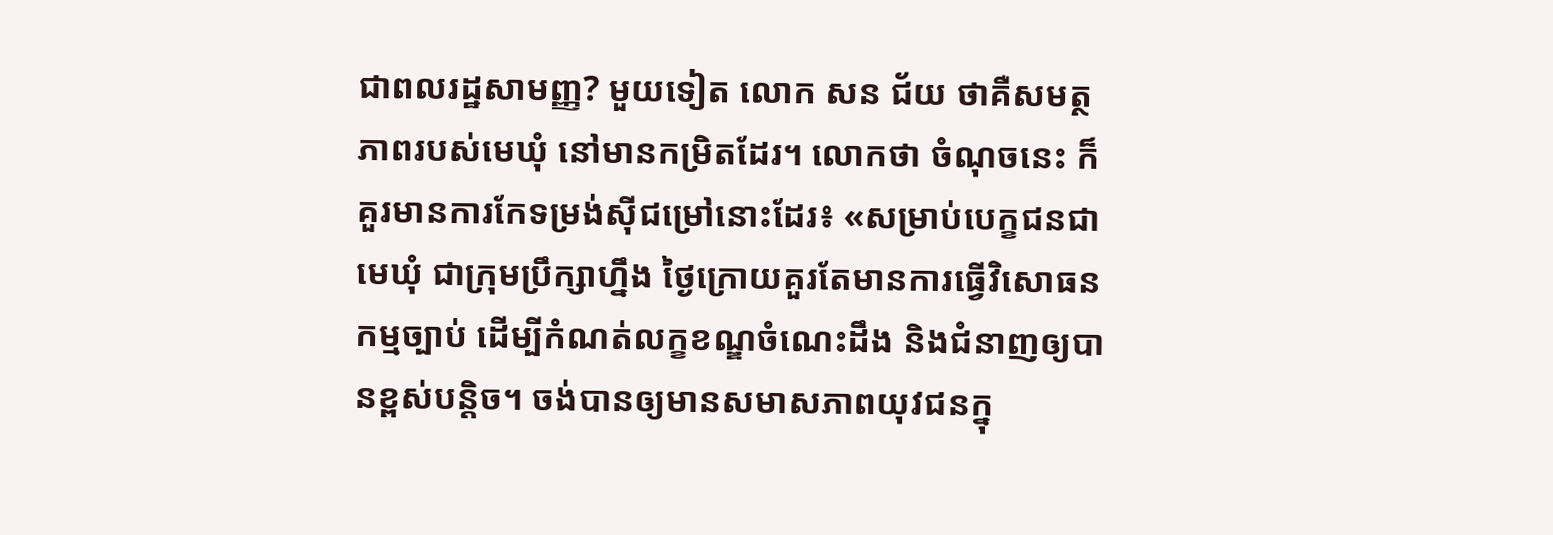ជាពលរដ្ឋសាមញ្ញ? មួយទៀត លោក សន ជ័យ ថាគឺសមត្ថភាពរបស់មេឃុំ នៅមានកម្រិតដែរ។ លោកថា ចំណុចនេះ ក៏គួរមានការកែទម្រង់ស៊ីជម្រៅនោះដែរ៖ «សម្រាប់បេក្ខជនជាមេឃុំ ជាក្រុមប្រឹក្សាហ្នឹង ថ្ងៃក្រោយគួរតែមានការធ្វើវិសោធនកម្មច្បាប់ ដើម្បីកំណត់លក្ខខណ្ឌចំណេះដឹង និងជំនាញឲ្យបានខ្ពស់បន្តិច។ ចង់បានឲ្យមានសមាសភាពយុវជនក្នុ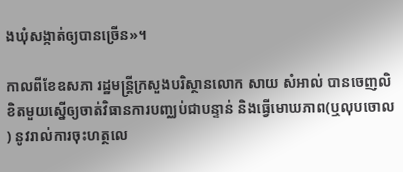ងឃុំសង្កាត់ឲ្យបានច្រើន»។

កាលពីខែឧសភា រដ្ឋមន្រ្តីក្រសួងបរិស្ថានលោក សាយ សំអាល់ បានចេញលិខិតមួយស្នើឲ្យចាត់វិធានការបញ្ឈប់ជាបន្ទាន់ និងធ្វើមោឃភាព(ឬលុបចោល) នូវរាល់ការចុះហត្ថលេ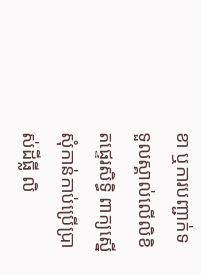ខា ឬការបញ្ជាក់ទទួលស្គាល់លើលិខិតផ្ទេរសិទ្ធិ ពាក្យស្នើសុំកាន់កាប់ប្រើប្រាស់ដីធ្លី លិ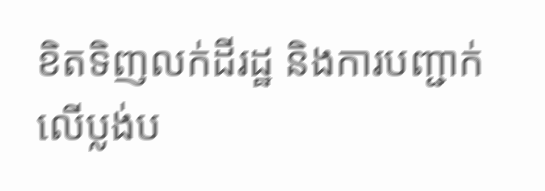ខិតទិញលក់ដីរដ្ឋ និងការបញ្ជាក់លើប្លង់ប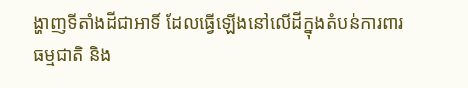ង្ហាញទីតាំងដីជាអាទិ៍ ដែលធ្វើឡើងនៅលើដីក្នុងតំបន់ការពារធម្មជាតិ និង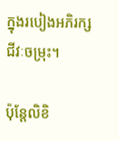ក្នុងរបៀងអភិរក្សជីវៈចម្រុះ។

ប៉ុន្តែលិខិ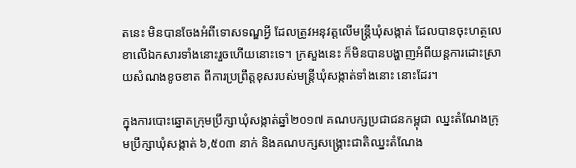តនេះ មិនបានចែងអំពីទោសទណ្ឌអ្វី ដែលត្រូវអនុវត្តលើមន្រ្តីឃុំសង្កាត់ ដែលបានចុះហត្ថលេខាលើឯកសារទាំងនោះរួចហើយនោះទេ។ ក្រសួងនេះ ក៏មិនបានបង្ហាញអំពីយន្តការដោះស្រាយសំណងខូចខាត ពីការប្រព្រឹត្តខុសរបស់មន្រ្តីឃុំសង្កាត់ទាំងនោះ នោះដែរ។

ក្នុងការបោះឆ្នោតក្រុមប្រឹក្សាឃុំសង្កាត់ឆ្នាំ២០១៧ គណបក្សប្រជាជនកម្ពុជា ឈ្នះតំណែងក្រុមប្រឹក្សាឃុំសង្កាត់ ៦,៥០៣ នាក់ និងគណបក្សសង្គ្រោះជាតិឈ្នះតំណែង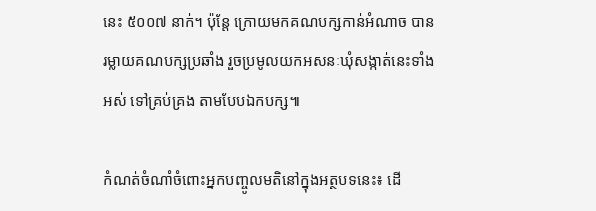នេះ ៥០០៧ នាក់។ ប៉ុន្តែ ក្រោយមកគណបក្សកាន់អំណាច បានរម្លាយគណបក្សប្រឆាំង រួចប្រមូលយកអសនៈឃុំសង្កាត់នេះទាំងអស់ ទៅគ្រប់គ្រង តាមបែបឯកបក្ស៕

កំណត់ចំណាំចំពោះអ្នកបញ្ចូលមតិនៅក្នុងអត្ថបទនេះ៖ ដើ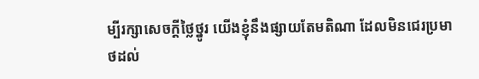ម្បីរក្សាសេចក្ដីថ្លៃថ្នូរ យើងខ្ញុំនឹងផ្សាយតែមតិណា ដែលមិនជេរប្រមាថដល់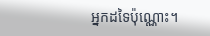អ្នកដទៃប៉ុណ្ណោះ។